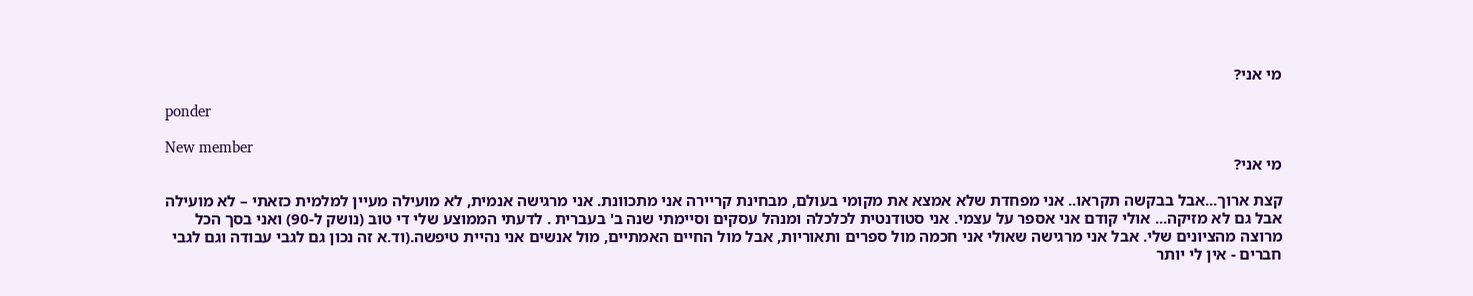מי אני?

ponder

New member
מי אני?

קצת ארוך...אבל בבקשה תקראו.. אני מפחדת שלא אמצא את מקומי בעולם, מבחינת קריירה אני מתכוונת. אני מרגישה אנמית, לא מועילה מעיין למלמית כזאתי – לא מועילה אבל גם לא מזיקה... אולי קודם אני אספר על עצמי. אני סטודנטית לכלכלה ומנהל עסקים וסיימתי שנה ב' בעברית . לדעתי הממוצע שלי די טוב (נושק ל-90) ואני בסך הכל מרוצה מהציונים שלי. אבל אני מרגישה שאולי אני חכמה מול ספרים ותאוריות, אבל מול החיים האמתיים, מול אנשים אני נהיית טיפשה.(וד.א זה נכון גם לגבי עבודה וגם לגבי חברים - אין לי יותר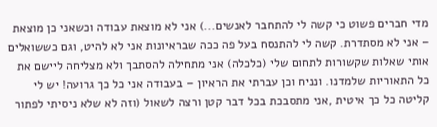מדי חברים פשוט כי קשה לי להתחבר לאנשים...) אני לא מוצאת עבודה וכשאני כן מוצאת – אני לא מסתדרת. קשה לי להתנסח בעל פה ככה שבראיונות אני לא להיט, וגם כששואלים אותי שאלות שקשורות לתחום שלי (כלכלה) אני מתחילה להסתבך ולא מצליחה ליישם את כל התאוריות שלמדנו. ונניח וכן עברתי את הראיון – בעבודה אני כל כך גרועה! יש לי קליטה כל כך איטית ,אני מתסבכת בכל דבר קטן ורצה לשאול (וזה לא שלא ניסיתי לפתור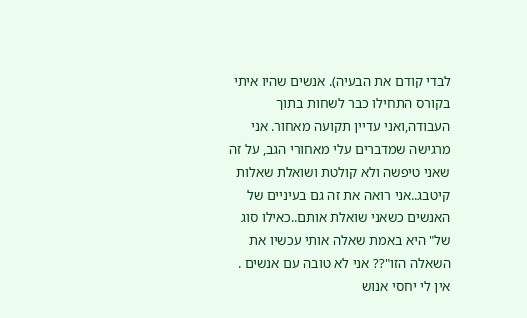לבדי קודם את הבעיה). אנשים שהיו איתי בקורס התחילו כבר לשחות בתוך העבודה,ואני עדיין תקועה מאחור. אני מרגישה שמדברים עלי מאחורי הגב, על זה שאני טיפשה ולא קולטת ושואלת שאלות קיטבג..אני רואה את זה גם בעיניים של האנשים כשאני שואלת אותם..כאילו סוג של" היא באמת שאלה אותי עכשיו את השאלה הזו"?? אני לא טובה עם אנשים . אין לי יחסי אנוש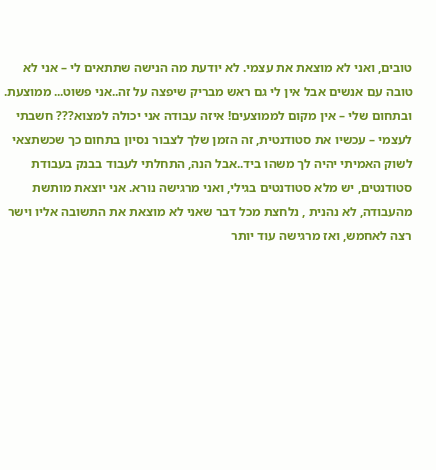טובים, ואני לא מוצאת את עצמי. לא יודעת מה הנישה שתתאים לי – אני לא טובה עם אנשים אבל אין לי גם ראש מבריק שיפצה על זה..אני פשוט... ממוצעת. ובתחום שלי – אין מקום לממוצעים! איזה עבודה אני יכולה למצוא??? חשבתי לעצמי – עכשיו את סטודנטית, זה הזמן שלך לצבור נסיון בתחום כך שכשתצאי לשוק האמיתי יהיה לך משהו ביד..אבל הנה, התחלתי לעבוד בבנק בעבודת סטודנטים, יש מלא סטודנטים בגילי, ואני מרגישה נורא. אני יוצאת מותשת מהעבודה, לא נהנית , נלחצת מכל דבר שאני לא מוצאת את התשובה אליו וישר רצה לאחמש, ואז מרגישה עוד יותר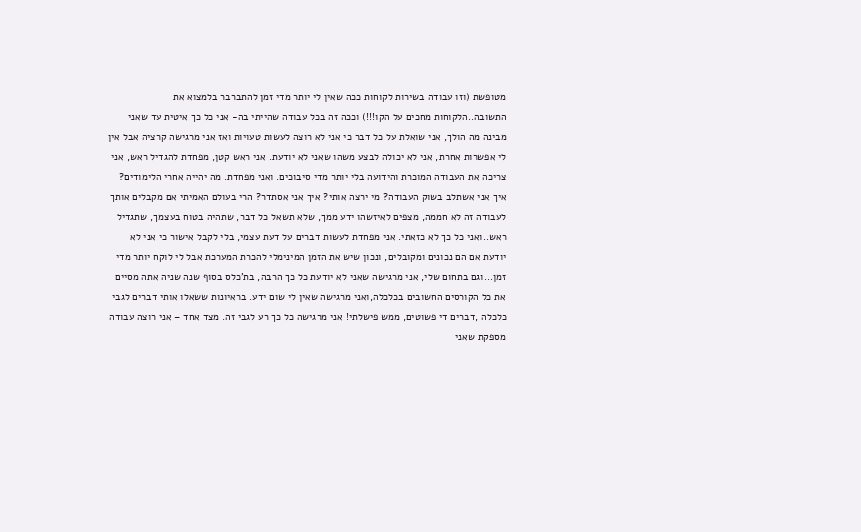מטופשת (וזו עבודה בשירות לקוחות ככה שאין לי יותר מדי זמן להתברבר בלמצוא את התשובה..הלקוחות מחכים על הקו!!!) וככה זה בכל עבודה שהייתי בה- אני כל כך איטית עד שאני מבינה מה הולך, אני שואלת על כל דבר כי אני לא רוצה לעשות טעויות ואז אני מרגישה קרציה אבל אין לי אפשרות אחרת, אני לא יכולה לבצע משהו שאני לא יודעת. אני ראש קטן, מפחדת להגדיל ראש, אני צריכה את העבודה המוכרת והידועה בלי יותר מדי סיבוכים. ואני מפחדת. מה יהייה אחרי הלימודים? איך אני אשתלב בשוק העבודה? מי ירצה אותי? איך אני אסתדר? הרי בעולם האמיתי אם מקבלים אותך לעבודה זה לא חממה, מצפים לאיזשהו ידע ממך, שלא תשאל כל דבר, שתהיה בטוח בעצמך, שתגדיל ראש..ואני כל כך לא כזאתי. אני מפחדת לעשות דברים על דעת עצמי, בלי לקבל אישור כי אני לא יודעת אם הם נכונים ומקובלים, ונכון שיש את הזמן המינימלי להכרת המערכת אבל לי לוקח יותר מדי זמן...וגם בתחום שלי, אני מרגישה שאני לא יודעת כל כך הרבה, בת'כלס בסוף שנה שניה אתה מסיים את כל הקורסים החשובים בכלכלה,ואני מרגישה שאין לי שום ידע. בראיונות ששאלו אותי דברים לגבי כלכלה ,דברים די פשוטים, ממש פישלתי! אני מרגישה כל כך רע לגבי זה. מצד אחד – אני רוצה עבודה מספקת שאני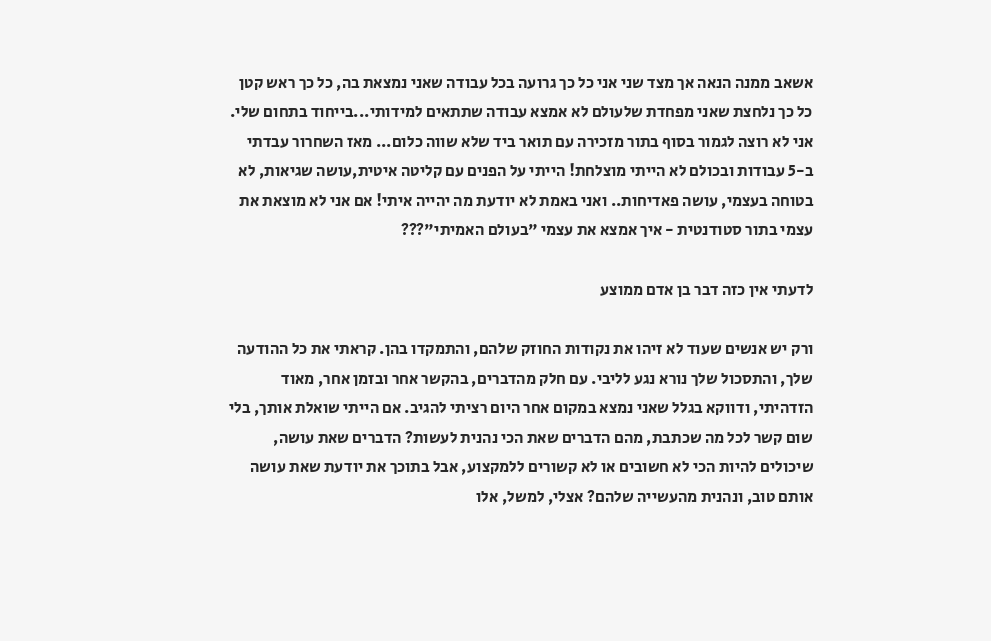אשאב ממנה הנאה אך מצד שני אני כל כך גרועה בכל עבודה שאני נמצאת בה, כל כך ראש קטן כל כך נלחצת שאני מפחדת שלעולם לא אמצא עבודה שתתאים למידותי...בייחוד בתחום שלי. אני לא רוצה לגמור בסוף בתור מזכירה עם תואר ביד שלא שווה כלום... מאז השחרור עבדתי ב-5 עבודות ובכולם לא הייתי מוצלחת! הייתי על הפנים עם קליטה איטית,עושה שגיאות, לא בטוחה בעצמי, עושה פאדיחות.. ואני באמת לא יודעת מה יהייה איתי! אם אני לא מוצאת את עצמי בתור סטודנטית - איך אמצא את עצמי "בעולם האמיתי"???

לדעתי אין כזה דבר בן אדם ממוצע

ורק יש אנשים שעוד לא זיהו את נקודות החוזק שלהם, והתמקדו בהן. קראתי את כל ההודעה שלך, והתסכול שלך נורא נגע לליבי. עם חלק מהדברים, בהקשר אחר ובזמן אחר, מאוד הזדהיתי, ודווקא בגלל שאני נמצא במקום אחר היום רציתי להגיב. אם הייתי שואלת אותך, בלי שום קשר לכל מה שכתבת, מהם הדברים שאת הכי נהנית לעשות? הדברים שאת עושה, שיכולים להיות הכי לא חשובים או לא קשורים ללמקצוע, אבל בתוכך את יודעת שאת עושה אותם טוב, ונהנית מהעשייה שלהם? אצלי, למשל, אלו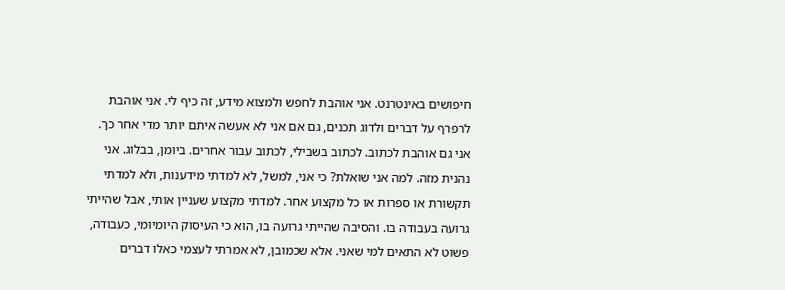חיפושים באינטרנט. אני אוהבת לחפש ולמצוא מידע, זה כיף לי. אני אוהבת לרפרף על דברים ולדוג תכנים, גם אם אני לא אעשה איתם יותר מדי אחר כך. אני גם אוהבת לכתוב. לכתוב בשבילי, לכתוב עבור אחרים. ביומן, בבלוג. אני נהנית מזה. למה אני שואלת? כי אני, למשל, לא למדתי מידענות, ולא למדתי תקשורת או ספרות או כל מקצוע אחר. למדתי מקצוע שעניין אותי, אבל שהייתי גרועה בעבודה בו. והסיבה שהייתי גרועה בו, הוא כי העיסוק היומיומי, כעבודה, פשוט לא התאים למי שאני. אלא שכמובן, לא אמרתי לעצמי כאלו דברים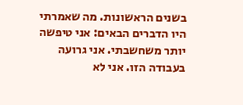בשנים הראשונות. מה שאמרתי היו הדברים הבאים: אני טיפשה יותר משחשבתי. אני גרועה בעבודה הזו. אני לא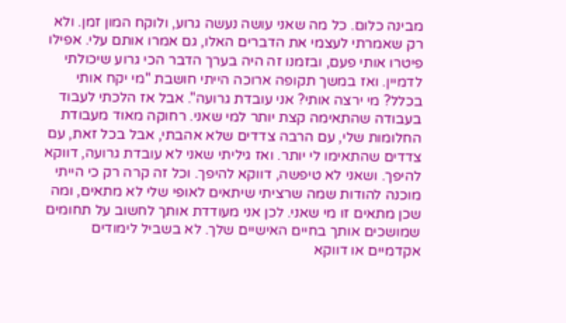מבינה כלום. כל מה שאני עושה נעשה גרוע, ולוקח המון זמן. ולא רק שאמרתי לעצמי את הדברים האלו, גם אמרו אותם עלי. אפילו פיטרו אותי פעם, ובזמנו זה היה בערך הדבר הכי גרוע שיכולתי לדמיין. ואז במשך תקופה ארוכה הייתי חושבת "מי יקח אותי בכלל? מי ירצה אותי? אני עובדת גרועה". אבל אז הלכתי לעבוד בעבודה שהתאימה קצת יותר למי שאני. רחוקה מאוד מעבודת החלומות שלי, עם הרבה צדדים שלא אהבתי, אבל בכל זאת, עם צדדים שהתאימו לי יותר. ואז גיליתי שאני לא עובדת גרועה, דווקא להיפך. ושאני לא טיפשה, דווקא להיפך. וכל זה קרה רק כי הייתי מוכנה להודות שמה שרציתי שיתאים לאופי שלי לא מתאים, ומה שכן מתאים זו מי שאני. לכן אני מעודדת אותך לחשוב על תחומים שמושכים אותך בחיים האישיים שלך. לא בשביל לימודים אקדמיים או דווקא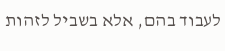לעבוד בהם, אלא בשביל לזהות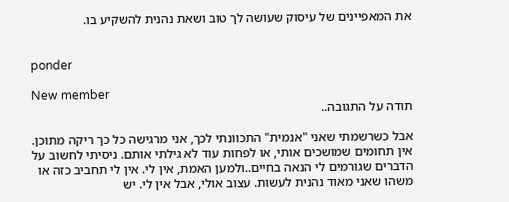את המאפיינים של עיסוק שעושה לך טוב ושאת נהנית להשקיע בו.


ponder

New member
תודה על התגובה..

אבל כשרשמתי שאני "אנמית" התכוונתי לכך, אני מרגישה כל כך ריקה מתוכן. אין תחומים שמושכים אותי, או לפחות עוד לא גילתי אותם. ניסיתי לחשוב על הדברים שגורמים לי הנאה בחיים..ולמען האמת, אין לי. אין לי תחביב כזה או משהו שאני מאוד נהנית לעשות. עצוב אולי, אבל אין לי. יש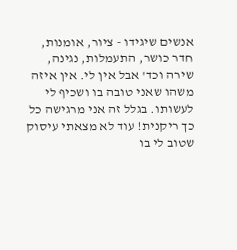אנשים שיגידו - ציור, אומנות, חדר כושר, התעמלות, נגינה, שירה וכד' אבל אין לי. אין איזה משהו שאני טובה בו ושכיף לי לעשותו. בגלל זה אני מרגישה כל כך ריקנית! עוד לא מצאתי עיסוק שטוב לי בו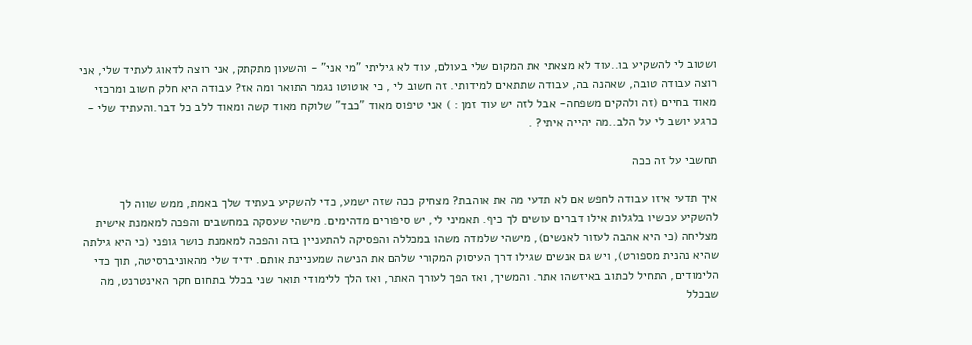ושטוב לי להשקיע בו..עוד לא מצאתי את המקום שלי בעולם, עוד לא גיליתי "מי אני" - והשעון מתקתק, אני רוצה לדאוג לעתיד שלי, אני רוצה עבודה טובה, שאהנה בה, עבודה שתתאים למידותי. זה חשוב לי , כי אוטוטו נגמר התואר ומה אז? עבודה היא חלק חשוב ומרכזי מאוד בחיים (זה ולהקים משפחה- אבל לזה יש עוד זמן : ) אני טיפוס מאוד "כבד" שלוקח מאוד קשה ומאוד ללב כל דבר.והעתיד שלי - כרגע יושב לי על הלב..מה יהייה איתי? .

תחשבי על זה ככה

איך תדעי איזו עבודה לחפש אם לא תדעי מה את אוהבת? מצחיק ככה שזה ישמע, כדי להשקיע בעתיד שלך באמת, ממש שווה לך להשקיע עכשיו בלגלות אילו דברים עושים לך כיף. תאמיני לי, יש סיפורים מדהימים. מישהי שעסקה במחשבים והפכה למאמנת אישית מצליחה (כי היא אהבה לעזור לאנשים), מישהי שלמדה משהו במכללה והפסיקה להתעניין בזה והפכה למאמנת כושר גופני (כי היא גילתה שהיא נהנית מספורט), ויש גם אנשים שגילו דרך העיסוק המקורי שלהם את הנישה שמעניינת אותם. ידיד שלי מהאוניברסיטה, תוך כדי הלימודים, התחיל לכתוב באיזשהו אתר. והמשיך, ואז הפך לעורך האתר, ואז הלך ללימודי תואר שני בכלל בתחום חקר האינטרנט, מה שבכלל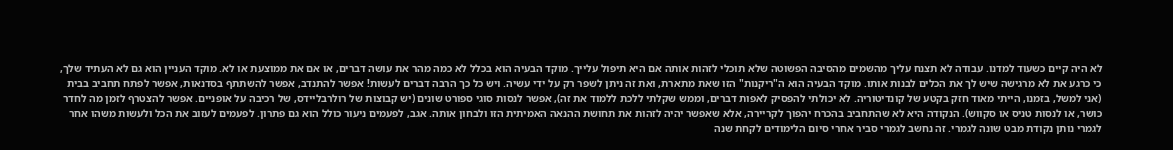לא היה קיים כשעוד למדנו. עבודה לא תצנח עליך מהשמים מהסיבה הפשוטה שלא תוכלי לזהות אותה אם היא תיפול עלייך. מוקד הבעיה הוא בכלל לא כמה מהר את עושה דברים, או אם את ממוצעת או לא. מוקד העניין הוא גם לא העתיד שלך, כי כרגע את לא מרגישה שיש לך את הכלים לבנות אותו. מוקד הבעיה הוא ה"ריקנות" הזו שאת מתארת, ואת זה ניתן לשפר רק על ידי עשיה. ויש כל כך הרבה דברים לעשות! אפשר להתנדב, אפשר להשתתף בסדנאות, אפשר לפתח תחביב בבית (אני למשל, בזמנו, הייתי מאוד חזק בקטע של קונדיטוריה. לא יכולתי להפסיק לאפות דברים, וממש שקלתי ללכת ללמוד את זה), אפשר לנסות סוגי ספורט שונים (יש קבוצות של רולרבליידס, של רכיבה על אופניים. אפשר להצטרף לזמן מה לחדר כושר, או לנסות טניס או סקווש). הנקודה היא לא שהתחביב בהכרח יהפוך לקריירה, אלא שאפשר יהיה לזהות את תחושת ההנאה האמיתית הזו ולבחון אותה. אגב, לפעמים ניעור כולל הוא גם פתרון. לפעמים לעזוב את הכל ולעשות משהו אחר לגמרי נותן נקודת מבט שונה לגמרי. זה נחשב לגמרי סביר אחרי סיום הלימודים לקחת שנה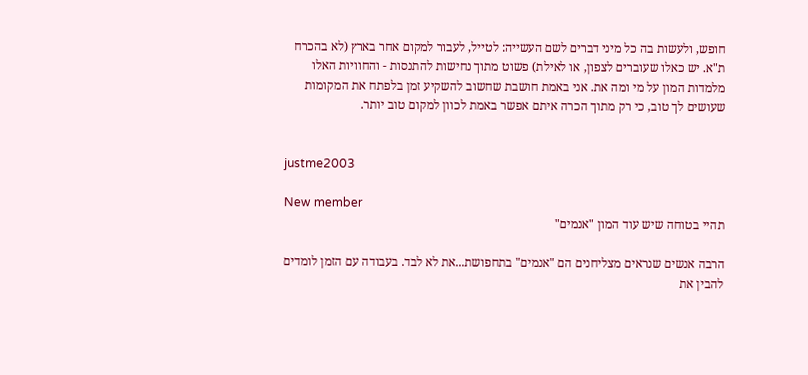חופש, ולעשות בה כל מיני דברים לשם העשייה: לטייל, לעבור למקום אחר בארץ (לא בהכרח ת"א. יש כאלו שעוברים לצפון, או לאילת) פשוט מתוך נחישות להתנסות - והחוויות האלו מלמדות המון על מי ומה את. אני באמת חושבת שחשוב להשקיע זמן בלפתח את המקומות שעושים לך טוב, כי רק מתוך הכרה איתם אפשר באמת לכוון למקום טוב יותר.


justme2003

New member
תהיי בטוחה שיש עוד המון "אנמים"

הרבה אנשים שנראים מצליחנים הם "אנמים" בתחפושת...את לא לבד. בעבודה עם הזמן לומדים להבין את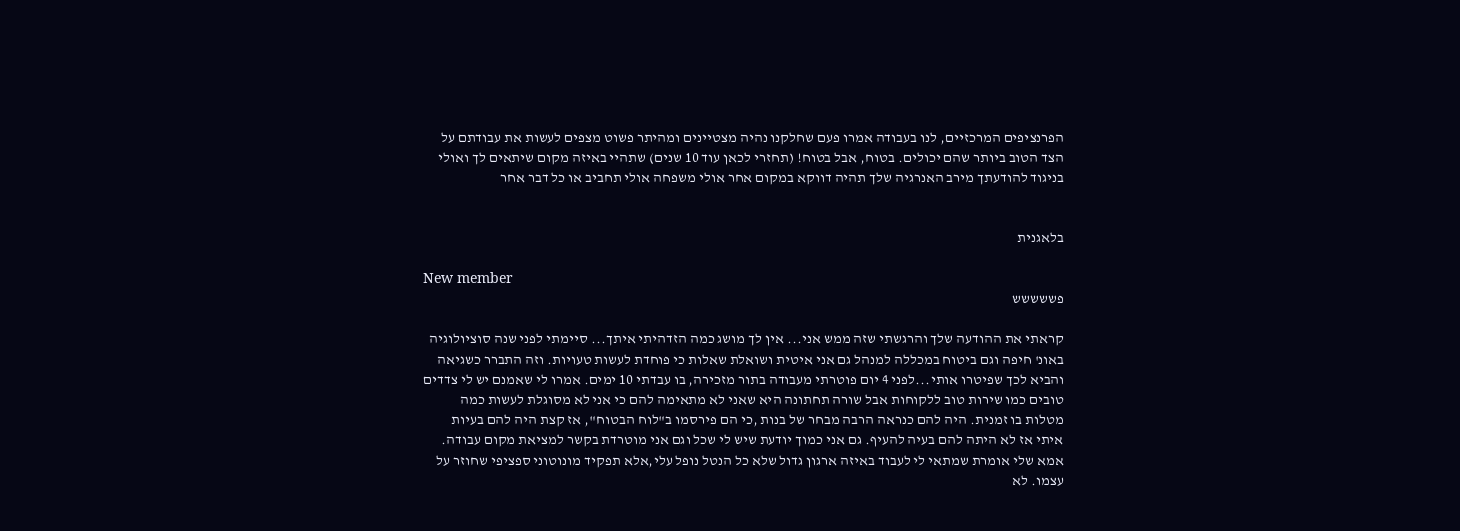הפרנציפים המרכזיים, לנו בעבודה אמרו פעם שחלקנו נהיה מצטיינים ומהיתר פשוט מצפים לעשות את עבודתם על הצד הטוב ביותר שהם יכולים. בטוח, אבל בטוח! (תחזרי לכאן עוד 10 שנים) שתהיי באיזה מקום שיתאים לך ואולי בניגוד להודעתך מירב האנרגיה שלך תהיה דווקא במקום אחר אולי משפחה אולי תחביב או כל דבר אחר


בלאגנית

New member
פששששש

קראתי את ההודעה שלך והרגשתי שזה ממש אני... אין לך מושג כמה הזדהיתי איתך... סיימתי לפני שנה סוציולוגיה באונ' חיפה וגם ביטוח במכללה למנהל גם אני איטית ושואלת שאלות כי פוחדת לעשות טעויות. וזה התברר כשגיאה והביא לכך שפיטרו אותי...לפני 4 יום פוטרתי מעבודה בתור מזכירה, בו עבדתי 10 ימים. אמרו לי שאמנם יש לי צדדים טובים כמו שירות טוב ללקוחות אבל שורה תחתונה היא שאני לא מתאימה להם כי אני לא מסוגלת לעשות כמה מטלות בו זמנית. היה להם כנראה הרבה מבחר של בנות ,כי הם פירסמו ב"לוח הבטוח", אז קצת היה להם בעיות איתי אז לא היתה להם בעיה להעיף. גם אני כמוך יודעת שיש לי שכל וגם אני מוטרדת בקשר למציאת מקום עבודה. אמא שלי אומרת שמתאי לי לעבוד באיזה ארגון גדול שלא כל הנטל נופל עלי,אלא תפקיד מונוטוני ספציפי שחוזר על עצמו. לא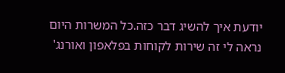יודעת איך להשיג דבר כזה.כל המשרות היום נראה לי זה שירות לקוחות בפלאפון ואורנג'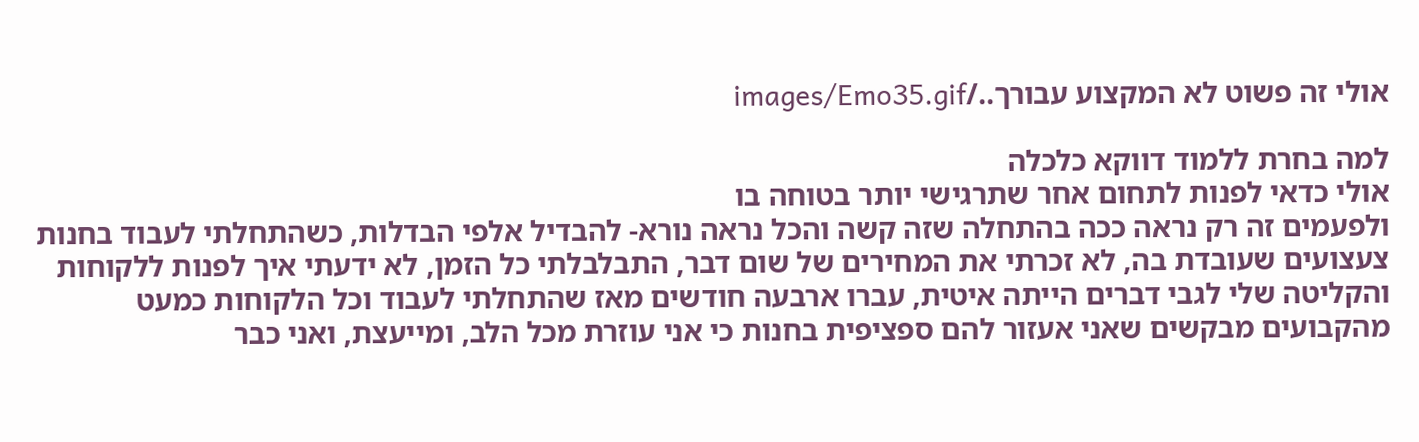אולי זה פשוט לא המקצוע עבורך../images/Emo35.gif

למה בחרת ללמוד דווקא כלכלה
אולי כדאי לפנות לתחום אחר שתרגישי יותר בטוחה בו
ולפעמים זה רק נראה ככה בהתחלה שזה קשה והכל נראה נורא- להבדיל אלפי הבדלות, כשהתחלתי לעבוד בחנות צעצועים שעובדת בה, לא זכרתי את המחירים של שום דבר, התבלבלתי כל הזמן, לא ידעתי איך לפנות ללקוחות והקליטה שלי לגבי דברים הייתה איטית, עברו ארבעה חודשים מאז שהתחלתי לעבוד וכל הלקוחות כמעט מהקבועים מבקשים שאני אעזור להם ספציפית בחנות כי אני עוזרת מכל הלב, ומייעצת, ואני כבר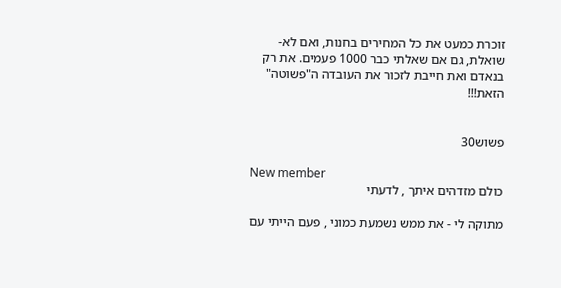זוכרת כמעט את כל המחירים בחנות, ואם לא- שואלת, גם אם שאלתי כבר 1000 פעמים. את רק בנאדם ואת חייבת לזכור את העובדה ה"פשוטה" הזאת!!!


פשוש30

New member
כולם מזדהים איתך , לדעתי

מתוקה לי - את ממש נשמעת כמוני , פעם הייתי עם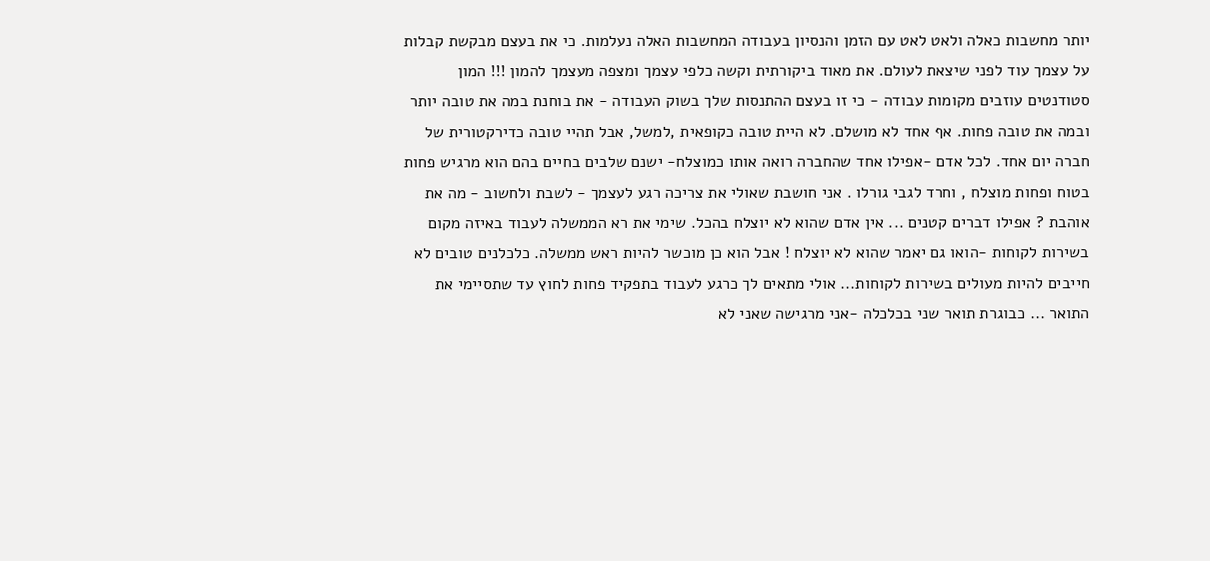יותר מחשבות כאלה ולאט לאט עם הזמן והנסיון בעבודה המחשבות האלה נעלמות. כי את בעצם מבקשת קבלות על עצמך עוד לפני שיצאת לעולם. את מאוד ביקורתית וקשה כלפי עצמך ומצפה מעצמך להמון !!! המון סטודנטים עוזבים מקומות עבודה - כי זו בעצם ההתנסות שלך בשוק העבודה - את בוחנת במה את טובה יותר ובמה את טובה פחות. אף אחד לא מושלם. לא היית טובה כקופאית ,למשל, אבל תהיי טובה כדירקטורית של חברה יום אחד. לכל אדם -אפילו אחד שהחברה רואה אותו כמוצלח- ישנם שלבים בחיים בהם הוא מרגיש פחות בטוח ופחות מוצלח , וחרד לגבי גורלו . אני חושבת שאולי את צריכה רגע לעצמך - לשבת ולחשוב - מה את אוהבת ? אפילו דברים קטנים ... אין אדם שהוא לא יוצלח בהכל. שימי את רא הממשלה לעבוד באיזה מקום בשירות לקוחות -הואו גם יאמר שהוא לא יוצלח ! אבל הוא כן מוכשר להיות ראש ממשלה. כלכלנים טובים לא חייבים להיות מעולים בשירות לקוחות... אולי מתאים לך כרגע לעבוד בתפקיד פחות לחוץ עד שתסיימי את התואר ... כבוגרת תואר שני בכלכלה -אני מרגישה שאני לא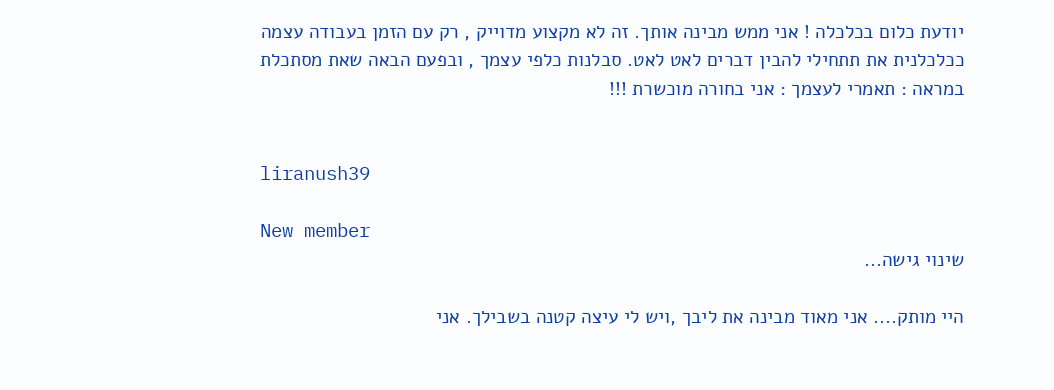יודעת כלום בכלכלה ! אני ממש מבינה אותך. זה לא מקצוע מדוייק , רק עם הזמן בעבודה עצמה ככלכלנית את תתחילי להבין דברים לאט לאט. סבלנות כלפי עצמך , ובפעם הבאה שאת מסתכלת במראה : תאמרי לעצמך : אני בחורה מוכשרת !!!


liranush39

New member
שינוי גישה...

היי מותק.... אני מאוד מבינה את ליבך ,ויש לי עיצה קטנה בשבילך. אני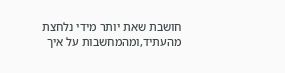חושבת שאת יותר מידי נלחצת מהעתיד,ומהמחשבות על איך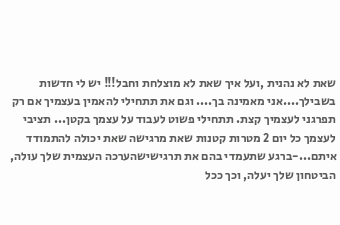שאת לא נהנית ,ועל איך שאת לא מוצלחת וחבל!!! יש לי חדשות בשבילך....אני מאמינה בך.... וגם את תתחילי להאמין בעצמיך אם רק תפרגני לעצמיך קצת. תתחילי פשוט לעבוד על עצמך בקטן... תציבי לעצמך כל יום 2 מטרות קטנות שאת מרגישה שאת יכולה להתמודד איתם...-ברגע שתעמדי בהם את תרגישישהערכה העצמית שלך עולה, הביטחון שלך יעלה, וכך ככל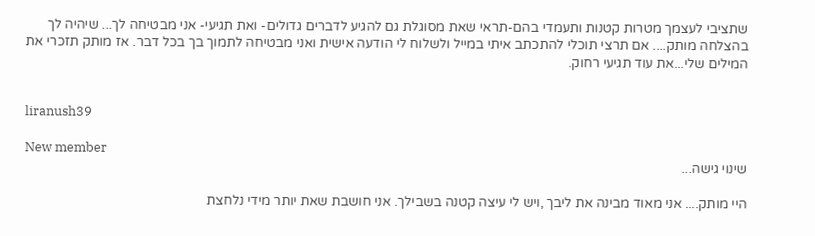שתציבי לעצמך מטרות קטנות ותעמדי בהם-תראי שאת מסוגלת גם להגיע לדברים גדולים- ואת תגיעי- אני מבטיחה לך... שיהיה לך בהצלחה מותק.... אם תרצי תוכלי להתכתב איתי במייל ולשלוח לי הודעה אישית ואני מבטיחה לתמוך בך בכל דבר. אז מותק תזכרי את המילים שלי...את עוד תגיעי רחוק.


liranush39

New member
שינוי גישה...

היי מותק.... אני מאוד מבינה את ליבך ,ויש לי עיצה קטנה בשבילך. אני חושבת שאת יותר מידי נלחצת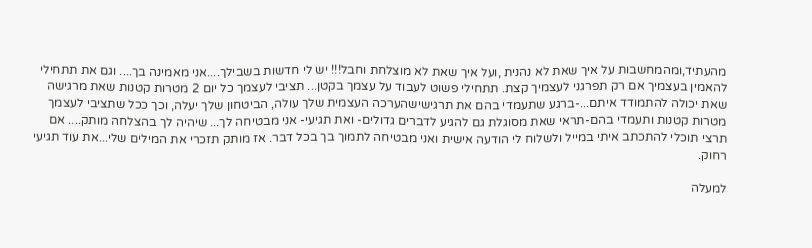מהעתיד,ומהמחשבות על איך שאת לא נהנית ,ועל איך שאת לא מוצלחת וחבל!!! יש לי חדשות בשבילך....אני מאמינה בך.... וגם את תתחילי להאמין בעצמיך אם רק תפרגני לעצמיך קצת. תתחילי פשוט לעבוד על עצמך בקטן... תציבי לעצמך כל יום 2 מטרות קטנות שאת מרגישה שאת יכולה להתמודד איתם...-ברגע שתעמדי בהם את תרגישישהערכה העצמית שלך עולה, הביטחון שלך יעלה, וכך ככל שתציבי לעצמך מטרות קטנות ותעמדי בהם-תראי שאת מסוגלת גם להגיע לדברים גדולים- ואת תגיעי- אני מבטיחה לך... שיהיה לך בהצלחה מותק.... אם תרצי תוכלי להתכתב איתי במייל ולשלוח לי הודעה אישית ואני מבטיחה לתמוך בך בכל דבר. אז מותק תזכרי את המילים שלי...את עוד תגיעי רחוק.

למעלה